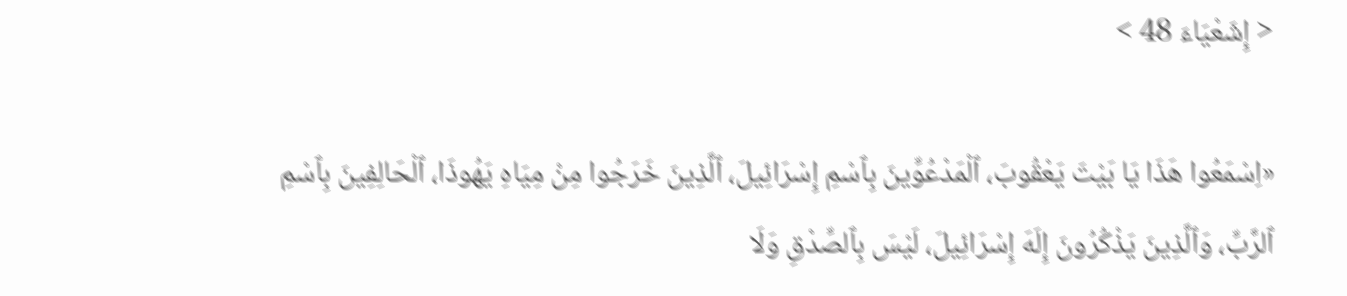< إِشَعْيَاءَ 48 >

«اِسْمَعُوا هَذَا يَا بَيْتَ يَعْقُوبَ، ٱلْمَدْعُوِّينَ بِٱسْمِ إِسْرَائِيلَ، ٱلَّذِينَ خَرَجُوا مِنْ مِيَاهِ يَهُوذَا، ٱلْحَالِفِينَ بِٱسْمِ ٱلرَّبِّ، وَٱلَّذِينَ يَذْكُرُونَ إِلَهَ إِسْرَائِيلَ، لَيْسَ بِٱلصِّدْقِ وَلَا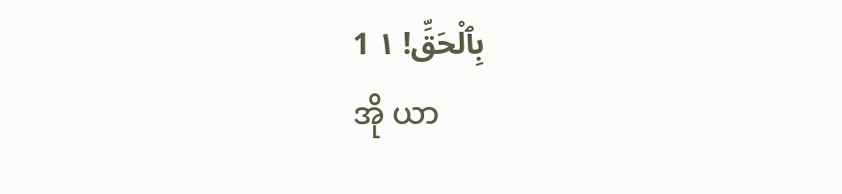بِٱلْحَقِّ! ١ 1
အို ယာ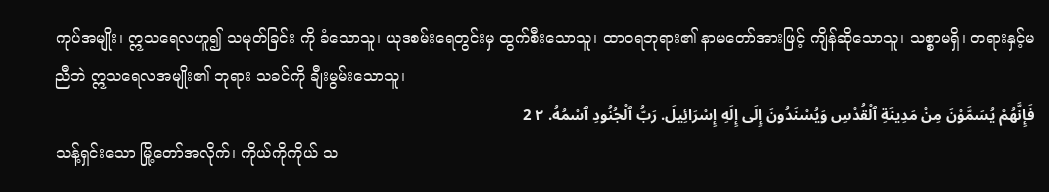ကုပ်အမျိုး၊ ဣသရေလဟူ၍ သမုတ်ခြင်း ကို ခံသောသူ၊ ယုဒစမ်းရေတွင်းမှ ထွက်စီးသောသူ၊ ထာဝရဘုရား၏ နာမတော်အားဖြင့် ကျိန်ဆိုသောသူ၊ သစ္စာမရှိ၊ တရားနှင့်မညီဘဲ ဣသရေလအမျိုး၏ ဘုရား သခင်ကို ချီးမွမ်းသောသူ၊
فَإِنَّهُمْ يُسَمَّوْنَ مِنْ مَدِينَةِ ٱلْقُدْسِ وَيُسْنَدُونَ إِلَى إِلَهِ إِسْرَائِيلَ. رَبُّ ٱلْجُنُودِ ٱسْمُهُ. ٢ 2
သန့်ရှင်းသော မြို့တော်အလိုက်၊ ကိုယ်ကိုကိုယ် သ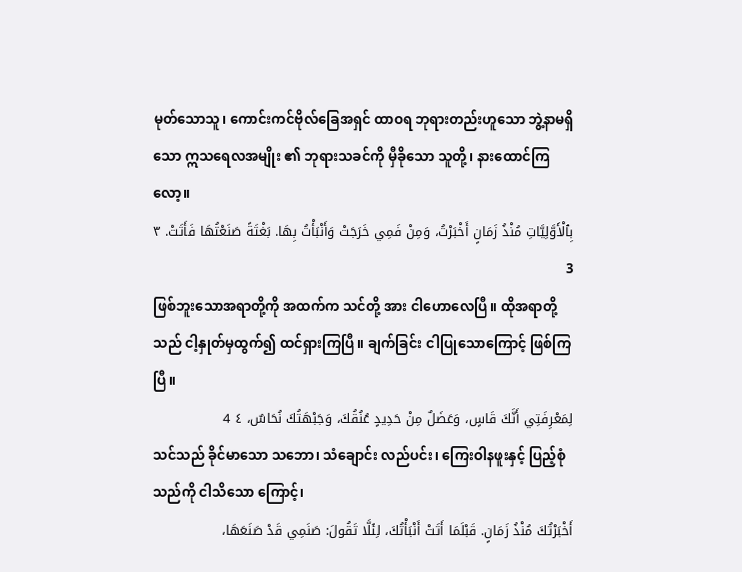မုတ်သောသူ၊ ကောင်းကင်ဗိုလ်ခြေအရှင် ထာဝရ ဘုရားတည်းဟူသော ဘွဲ့နာမရှိသော ဣသရေလအမျိုး ၏ ဘုရားသခင်ကို မှီခိုသော သူတို့၊ နားထောင်ကြလော့။
بِٱلْأَوَّلِيَّاتِ مُنْذُ زَمَانٍ أَخْبَرْتُ، وَمِنْ فَمِي خَرَجَتْ وَأَنْبَأْتُ بِهَا. بَغْتَةً صَنَعْتُهَا فَأَتَتْ. ٣ 3
ဖြစ်ဘူးသောအရာတို့ကို အထက်က သင်တို့ အား ငါဟောလေပြီ။ ထိုအရာတို့သည် ငါ့နှုတ်မှထွက်၍ ထင်ရှားကြပြီ။ ချက်ခြင်း ငါပြုသောကြောင့် ဖြစ်ကြပြီ။
لِمَعْرِفَتِي أَنَّكَ قَاسٍ، وَعَضَلٌ مِنْ حَدِيدٍ عُنُقُكَ، وَجَبْهَتُكَ نُحَاسٌ، ٤ 4
သင်သည် ခိုင်မာသော သဘော၊ သံချောင်း လည်ပင်း၊ ကြေးဝါနဖူးနှင့် ပြည့်စုံသည်ကို ငါသိသော ကြောင့်၊
أَخْبَرْتُكَ مُنْذُ زَمَانٍ. قَبْلَمَا أَتَتْ أَنْبَأْتُكَ، لِئَلَّا تَقُولَ: صَنَمِي قَدْ صَنَعَهَا،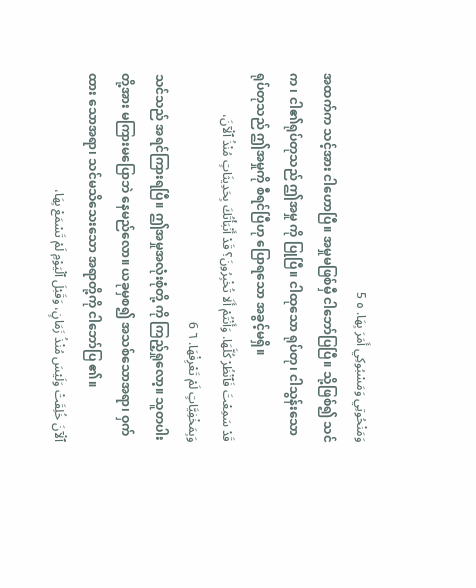وَمَنْحُوتِي وَمَسْبُوكِي أَمَرَ بِهَا. ٥ 5
အထက်က သင့်အား ငါဟောပြီ။ အမှုမဖြစ်မှီ ငါဘော်ပြပြီ။ သို့ဖြစ်၍ သင်က ၊ ငါ၏ရုပ်တုသည် ဤအမှု ကို ပြုပြီ။ ငါထုသော ရုပ်တု၊ ငါသွန်းသော ရုပ်တုသည် ဤအမှုကို စီရင်ပြီဟု ပြောရသော အခွင့်မရှိ။
قَدْ سَمِعْتَ فَٱنْظُرْ كُلَّهَا. وَأَنْتُمْ أَلَا تُخْبِرُونَ؟ قَدْ أَنْبَأْتُكَ بِحَدِيثَاتٍ مُنْذُ ٱلْآنَ، وَبِمَخْفِيَّاتٍ لَمْ تَعْرِفْهَا. ٦ 6
သင်သည် အရင်ကြားရပြီ။ ဤအမှုအလုံးစုံတို့ ကို ကြည့်ရှုလော့။ သူတပါးတို့အား မကြားမပြောဘဲ နေမည်လော။ ယခုမှစ၍ အသစ်သောအရာ၊ ဝှက်ထား သောအရာ၊ သင်မသိသေးသော အရာတို့ကို ငါဘော်ပြ ၏။
ٱلْآنَ خُلِقَتْ وَلَيْسَ مُنْذُ زَمَانٍ، وَقَبْلَ ٱلْيَوْمِ لَمْ تَسْمَعْ بِهَا،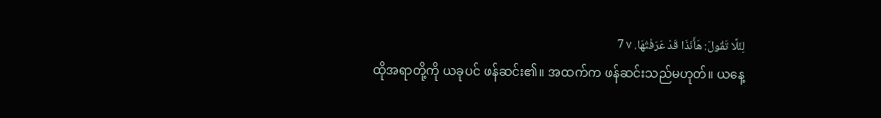لِئَلَّا تَقُولَ: هَأَنَذَا قَدْ عَرَفْتُهَا. ٧ 7
ထိုအရာတို့ကို ယခုပင် ဖန်ဆင်း၏။ အထက်က ဖန်ဆင်းသည်မဟုတ်။ ယနေ့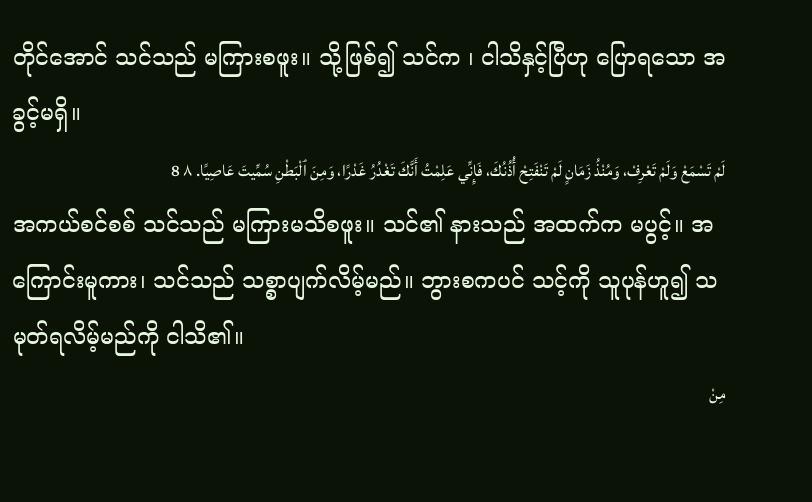တိုင်အောင် သင်သည် မကြားစဖူး။ သို့ဖြစ်၍ သင်က ၊ ငါသိနှင့်ပြီဟု ပြောရသော အခွင့်မရှိ။
لَمْ تَسْمَعْ وَلَمْ تَعْرِفْ، وَمُنْذُ زَمَانٍ لَمْ تَنْفَتِحْ أُذُنُكَ، فَإِنِّي عَلِمْتُ أَنَّكَ تَغْدُرُ غَدْرًا، وَمِنَ ٱلْبَطْنِ سُمِّيتَ عَاصِيًا. ٨ 8
အကယ်စင်စစ် သင်သည် မကြားမသိစဖူး။ သင်၏ နားသည် အထက်က မပွင့်။ အကြောင်းမူကား၊ သင်သည် သစ္စာပျက်လိမ့်မည်။ ဘွားစကပင် သင့်ကို သူပုန်ဟူ၍ သမုတ်ရလိမ့်မည်ကို ငါသိ၏။
مِنْ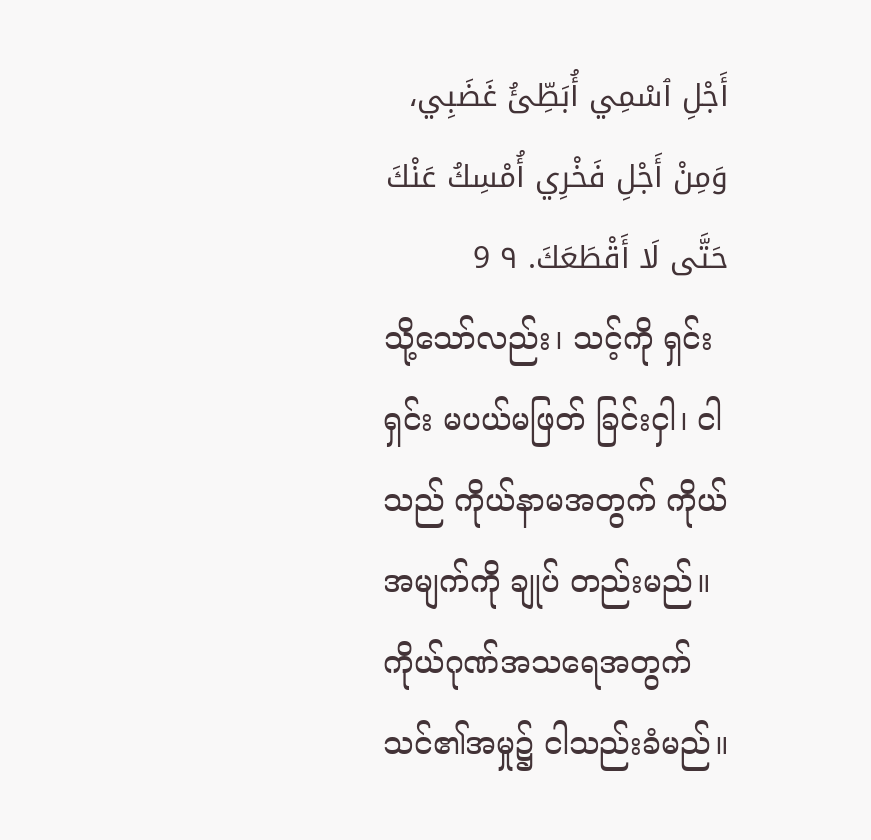أَجْلِ ٱسْمِي أُبَطِّئُ غَضَبِي، وَمِنْ أَجْلِ فَخْرِي أُمْسِكُ عَنْكَ حَتَّى لَا أَقْطَعَكَ. ٩ 9
သို့သော်လည်း၊ သင့်ကို ရှင်းရှင်း မပယ်မဖြတ် ခြင်းငှါ၊ ငါသည် ကိုယ်နာမအတွက် ကိုယ်အမျက်ကို ချုပ် တည်းမည်။ ကိုယ်ဂုဏ်အသရေအတွက် သင်၏အမှု၌ ငါသည်းခံမည်။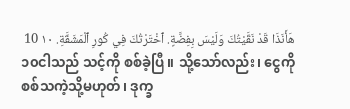هَأَنَذَا قَدْ نَقَّيْتُكَ وَلَيْسَ بِفِضَّةٍ. ٱخْتَرْتُكَ فِي كُورِ ٱلْمَشَقَّةِ. ١٠ 10
၁၀ငါသည် သင့်ကို စစ်ခဲ့ပြီ။ သို့သော်လည်း၊ ငွေကို စစ်သကဲ့သို့မဟုတ်၊ ဒုက္ခ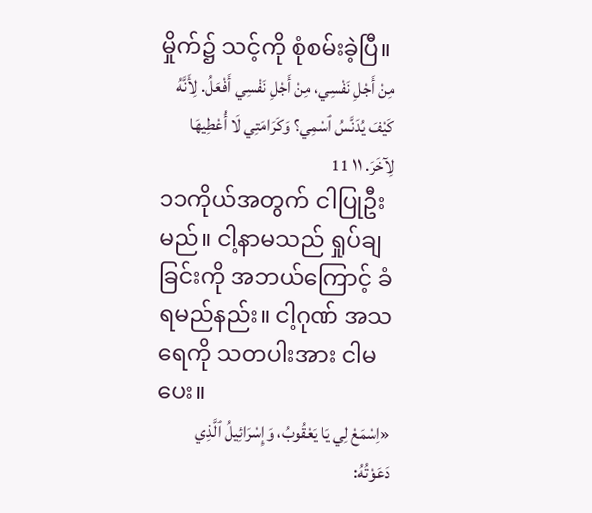မှိုက်၌ သင့်ကို စုံစမ်းခဲ့ပြီ။
مِنْ أَجْلِ نَفْسِي، مِنْ أَجْلِ نَفْسِي أَفْعَلُ. لِأَنَّهُ كَيْفَ يُدَنَّسُ ٱسْمِي؟ وَكَرَامَتِي لَا أُعْطِيهَا لِآخَرَ. ١١ 11
၁၁ကိုယ်အတွက် ငါပြုဦးမည်။ ငါ့နာမသည် ရှုပ်ချခြင်းကို အဘယ်ကြောင့် ခံရမည်နည်း။ ငါ့ဂုဏ် အသရေကို သတပါးအား ငါမပေး။
«اِسْمَعْ لِي يَا يَعْقُوبُ، وَإِسْرَائِيلُ ٱلَّذِي دَعَوْتُهُ: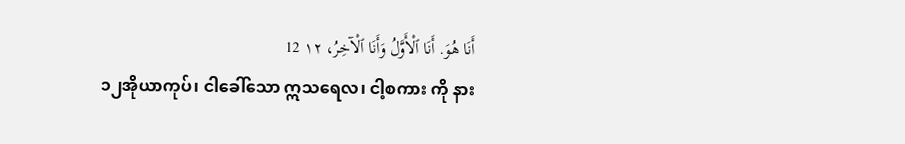أَنَا هُوَ. أَنَا ٱلْأَوَّلُ وَأَنَا ٱلْآخِرُ، ١٢ 12
၁၂အိုယာကုပ်၊ ငါခေါ်သော ဣသရေလ၊ ငါ့စကား ကို နား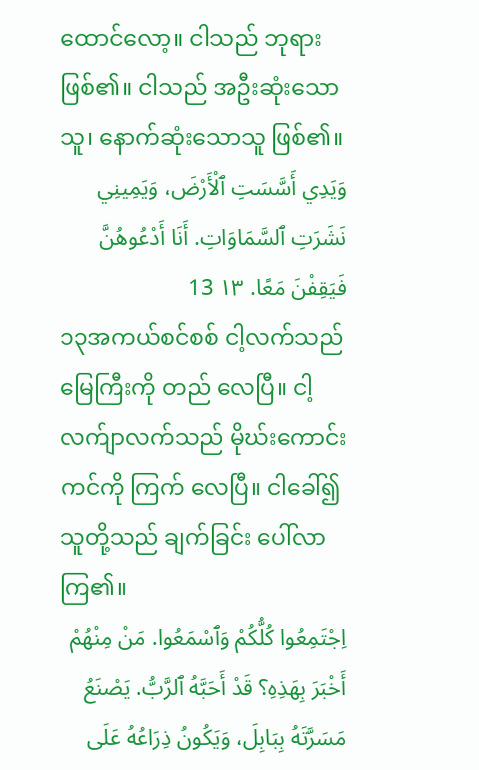ထောင်လော့။ ငါသည် ဘုရားဖြစ်၏။ ငါသည် အဦးဆုံးသောသူ၊ နောက်ဆုံးသောသူ ဖြစ်၏။
وَيَدِي أَسَّسَتِ ٱلْأَرْضَ، وَيَمِينِي نَشَرَتِ ٱلسَّمَاوَاتِ. أَنَا أَدْعُوهُنَّ فَيَقِفْنَ مَعًا. ١٣ 13
၁၃အကယ်စင်စစ် ငါ့လက်သည် မြေကြီးကို တည် လေပြီ။ ငါ့လက်ျာလက်သည် မိုဃ်းကောင်းကင်ကို ကြက် လေပြီ။ ငါခေါ်၍ သူတို့သည် ချက်ခြင်း ပေါ်လာကြ၏။
اِجْتَمِعُوا كُلُّكُمْ وَٱسْمَعُوا. مَنْ مِنْهُمْ أَخْبَرَ بِهَذِهِ؟ قَدْ أَحَبَّهُ ٱلرَّبُّ. يَصْنَعُ مَسَرَّتَهُ بِبَابِلَ، وَيَكُونُ ذِرَاعُهُ عَلَى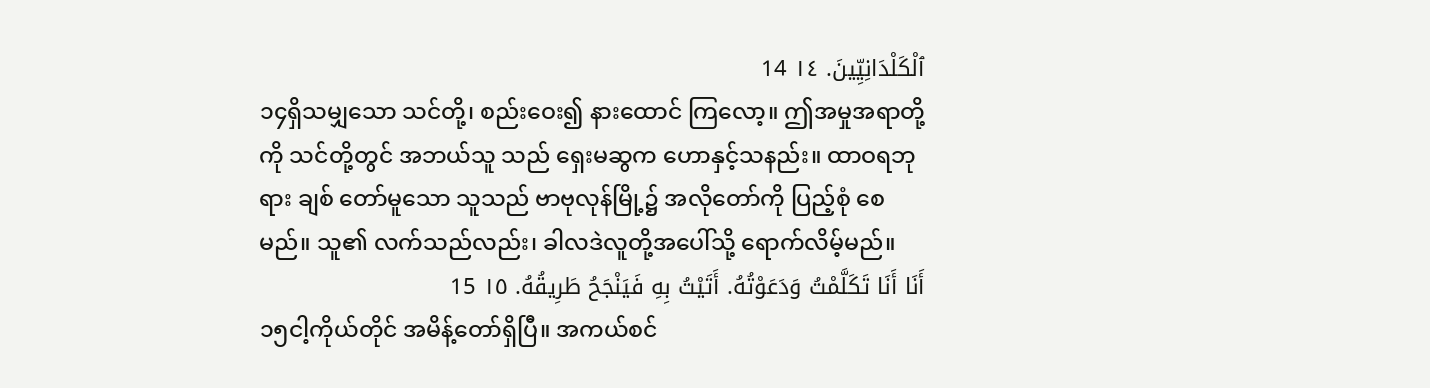ٱلْكَلْدَانِيِّينَ. ١٤ 14
၁၄ရှိသမျှသော သင်တို့၊ စည်းဝေး၍ နားထောင် ကြလော့။ ဤအမှုအရာတို့ကို သင်တို့တွင် အဘယ်သူ သည် ရှေးမဆွက ဟောနှင့်သနည်း။ ထာဝရဘုရား ချစ် တော်မူသော သူသည် ဗာဗုလုန်မြို့၌ အလိုတော်ကို ပြည့်စုံ စေမည်။ သူ၏ လက်သည်လည်း၊ ခါလဒဲလူတို့အပေါ်သို့ ရောက်လိမ့်မည်။
أَنَا أَنَا تَكَلَّمْتُ وَدَعَوْتُهُ. أَتَيْتُ بِهِ فَيَنْجَحُ طَرِيقُهُ. ١٥ 15
၁၅ငါ့ကိုယ်တိုင် အမိန့်တော်ရှိပြီ။ အကယ်စင်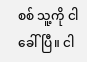စစ် သူ့ကို ငါခေါ်ပြီ။ ငါ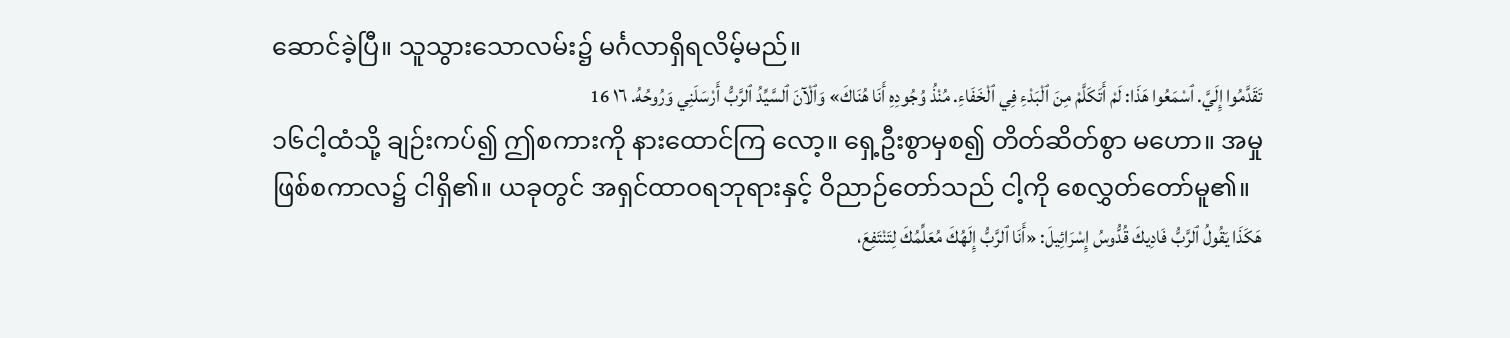ဆောင်ခဲ့ပြီ။ သူသွားသောလမ်း၌ မင်္ဂလာရှိရလိမ့်မည်။
تَقَدَّمُوا إِلَيَّ. ٱسْمَعُوا هَذَا: لَمْ أَتَكَلَّمْ مِنَ ٱلْبَدْءِ فِي ٱلْخَفَاءِ. مُنْذُ وُجُودِهِ أَنَا هُنَاكَ» وَٱلْآنَ ٱلسَّيِّدُ ٱلرَّبُّ أَرْسَلَنِي وَرُوحُهُ. ١٦ 16
၁၆ငါ့ထံသို့ ချဉ်းကပ်၍ ဤစကားကို နားထောင်ကြ လော့။ ရှေ့ဦးစွာမှစ၍ တိတ်ဆိတ်စွာ မဟော။ အမှု ဖြစ်စကာလ၌ ငါရှိ၏။ ယခုတွင် အရှင်ထာဝရဘုရားနှင့် ဝိညာဉ်တော်သည် ငါ့ကို စေလွှတ်တော်မူ၏။
هَكَذَا يَقُولُ ٱلرَّبُّ فَادِيكَ قُدُّوسُ إِسْرَائِيلَ: «أَنَا ٱلرَّبُّ إِلَهُكَ مُعَلِّمُكَ لِتَنْتَفِعَ،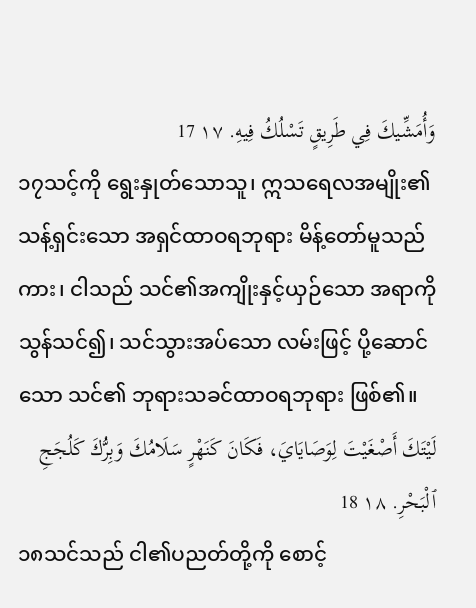وَأُمَشِّيكَ فِي طَرِيقٍ تَسْلُكُ فِيهِ. ١٧ 17
၁၇သင့်ကို ရွေးနှုတ်သောသူ၊ ဣသရေလအမျိုး၏ သန့်ရှင်းသော အရှင်ထာဝရဘုရား မိန့်တော်မူသည်ကား၊ ငါသည် သင်၏အကျိုးနှင့်ယှဉ်သော အရာကို သွန်သင်၍၊ သင်သွားအပ်သော လမ်းဖြင့် ပို့ဆောင်သော သင်၏ ဘုရားသခင်ထာဝရဘုရား ဖြစ်၏။
لَيْتَكَ أَصْغَيْتَ لِوَصَايَايَ، فَكَانَ كَنَهْرٍ سَلَامُكَ وَبِرُّكَ كَلُجَجِ ٱلْبَحْرِ. ١٨ 18
၁၈သင်သည် ငါ၏ပညတ်တို့ကို စောင့်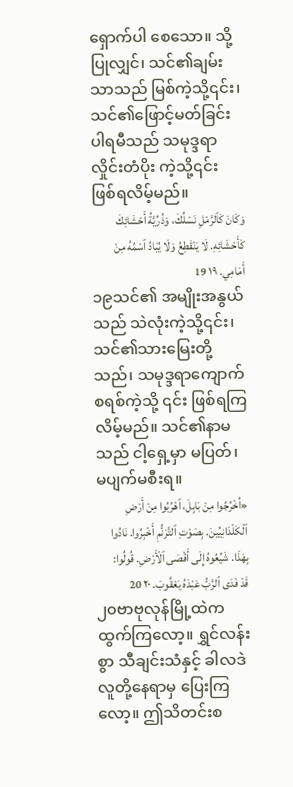ရှောက်ပါ စေသော။ သို့ပြုလျှင်၊ သင်၏ချမ်းသာသည် မြစ်ကဲ့သို့၎င်း၊ သင်၏ဖြောင့်မတ်ခြင်းပါရမီသည် သမုဒ္ဒရာလှိုင်းတံပိုး ကဲ့သို့၎င်း ဖြစ်ရလိမ့်မည်။
وَكَانَ كَٱلرَّمْلِ نَسْلُكَ، وَذُرِّيَّةُ أَحْشَائِكَ كَأَحْشَائِهِ. لَا يَنْقَطِعُ وَلَا يُبَادُ ٱسْمُهُ مِنْ أَمَامِي. ١٩ 19
၁၉သင်၏ အမျိုးအနွယ်သည် သဲလုံးကဲ့သို့၎င်း၊ သင်၏သားမြေးတို့သည်၊ သမုဒ္ဒရာကျောက်စရစ်ကဲ့သို့ ၎င်း ဖြစ်ရကြလိမ့်မည်။ သင်၏နာမသည် ငါ့ရှေ့မှာ မပြတ်၊ မပျက်မစီးရ။
«اُخْرُجُوا مِنْ بَابِلَ، ٱهْرُبُوا مِنْ أَرْضِ ٱلْكَلْدَانِيِّينَ. بِصَوْتِ ٱلتَّرَنُّمِ أَخْبِرُوا. نَادُوا بِهَذَا. شَيِّعُوهُ إِلَى أَقْصَى ٱلْأَرْضِ. قُولُوا: قَدْ فَدَى ٱلرَّبُّ عَبْدَهُ يَعْقُوبَ. ٢٠ 20
၂၀ဗာဗုလုန်မြို့ထဲက ထွက်ကြလော့။ ရွှင်လန်းစွာ သီချင်းသံနှင့် ခါလဒဲလူတို့နေရာမှ ပြေးကြလော့။ ဤသိတင်းစ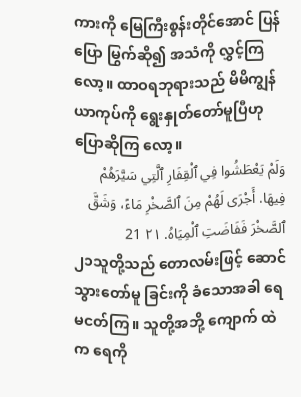ကားကို မြေကြီးစွန်းတိုင်အောင် ပြန်ပြော မြွက်ဆို၍ အသံကို လွှင့်ကြလော့။ ထာဝရဘုရားသည် မိမိကျွန်ယာကုပ်ကို ရွေးနှုတ်တော်မူပြီဟု ပြောဆိုကြ လော့။
وَلَمْ يَعْطَشُوا فِي ٱلْقِفَارِ ٱلَّتِي سَيَّرَهُمْ فِيهَا. أَجْرَى لَهُمْ مِنَ ٱلصَّخْرِ مَاءً، وَشَقَّ ٱلصَّخْرَ فَفَاضَتِ ٱلْمِيَاهُ. ٢١ 21
၂၁သူတို့သည် တောလမ်းဖြင့် ဆောင်သွားတော်မူ ခြင်းကို ခံသောအခါ ရေမငတ်ကြ။ သူတို့အဘို့ ကျောက် ထဲက ရေကို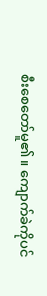စီးစေတော်မူ၏။ ကျောက်ခဲကိုပင်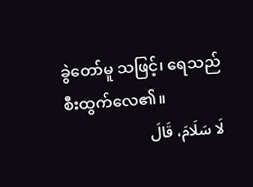ခွဲတော်မူ သဖြင့်၊ ရေသည် စီးထွက်လေ၏။
لَا سَلَامَ، قَالَ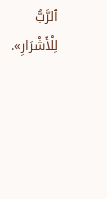ٱلرَّبُّ لِلْأَشْرَارِ».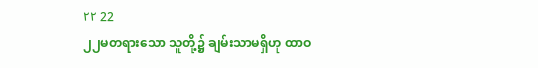٢٢ 22
၂၂မတရားသော သူတို့၌ ချမ်းသာမရှိဟု ထာဝ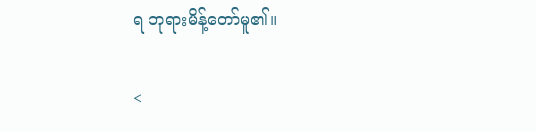ရ ဘုရားမိန့်တော်မူ၏။

<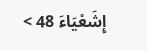إِشَعْيَاءَ 48 >